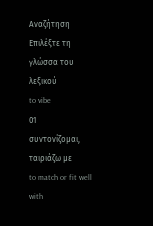Αναζήτηση
Επιλέξτε τη γλώσσα του λεξικού
to vibe
01
συντονίζομαι, ταιριάζω με
to match or fit well with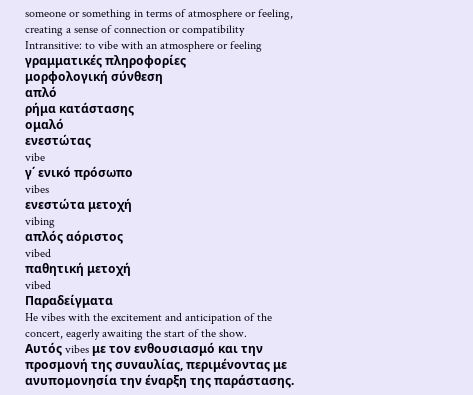someone or something in terms of atmosphere or feeling, creating a sense of connection or compatibility
Intransitive: to vibe with an atmosphere or feeling
γραμματικές πληροφορίες
μορφολογική σύνθεση
απλό
ρήμα κατάστασης
ομαλό
ενεστώτας
vibe
γ΄ ενικό πρόσωπο
vibes
ενεστώτα μετοχή
vibing
απλός αόριστος
vibed
παθητική μετοχή
vibed
Παραδείγματα
He vibes with the excitement and anticipation of the concert, eagerly awaiting the start of the show.
Αυτός vibes με τον ενθουσιασμό και την προσμονή της συναυλίας, περιμένοντας με ανυπομονησία την έναρξη της παράστασης.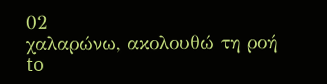02
χαλαρώνω, ακολουθώ τη ροή
to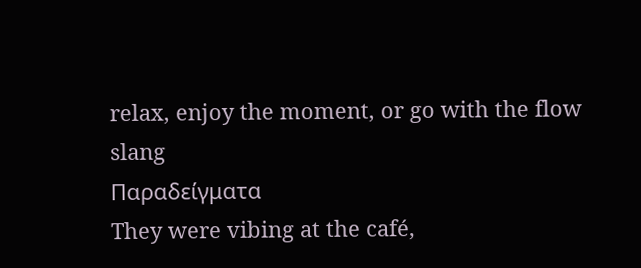relax, enjoy the moment, or go with the flow
slang
Παραδείγματα
They were vibing at the café,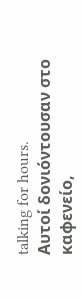talking for hours.
Αυτοί δονιόντουσαν στο καφενείο,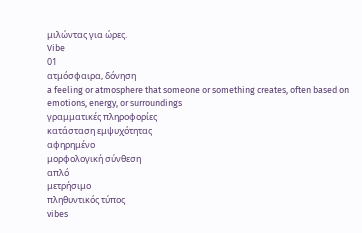μιλώντας για ώρες.
Vibe
01
ατμόσφαιρα, δόνηση
a feeling or atmosphere that someone or something creates, often based on emotions, energy, or surroundings
γραμματικές πληροφορίες
κατάσταση εμψυχότητας
αφηρημένο
μορφολογική σύνθεση
απλό
μετρήσιμο
πληθυντικός τύπος
vibes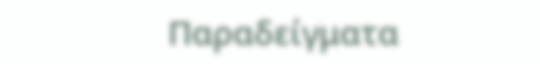Παραδείγματα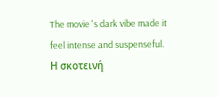The movie 's dark vibe made it feel intense and suspenseful.
Η σκοτεινή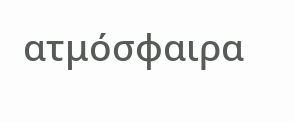ατμόσφαιρα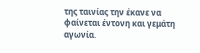της ταινίας την έκανε να φαίνεται έντονη και γεμάτη αγωνία.